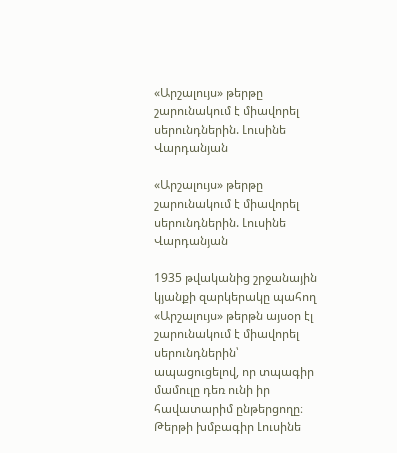«Արշալույս» թերթը շարունակում է միավորել սերունդներին. Լուսինե Վարդանյան

«Արշալույս» թերթը շարունակում է միավորել սերունդներին. Լուսինե Վարդանյան

1935 թվականից շրջանային կյանքի զարկերակը պահող «Արշալույս» թերթն այսօր էլ շարունակում է միավորել սերունդներին՝ ապացուցելով, որ տպագիր մամուլը դեռ ունի իր հավատարիմ ընթերցողը։ Թերթի խմբագիր Լուսինե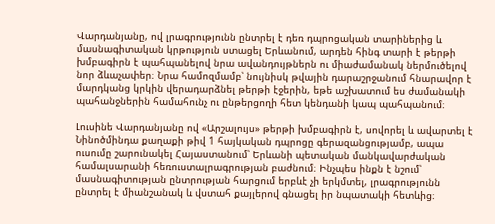Վարդանյանը, ով լրագրությունն ընտրել է դեռ դպրոցական տարիներից և մասնագիտական կրթություն ստացել Երևանում, արդեն հինգ տարի է թերթի խմբագիրն է պահպանելով նրա ավանդույթներն ու միաժամանակ ներմուծելով նոր ձևաչափեր։ Նրա համոզմամբ՝ նույնիսկ թվային դարաշրջանում հնարավոր է մարդկանց կրկին վերադարձնել թերթի էջերին, եթե աշխատում ես ժամանակի պահանջներին համահունչ ու ընթերցողի հետ կենդանի կապ պահպանում։

Լուսինե Վարդանյանը ով «Արշալույս» թերթի խմբագիրն է, սովորել և ավարտել է Նինոծմինդա քաղաքի թիվ 1 հայկական դպրոցը գերազանցությամբ, ապա ուսումը շարունակել Հայաստանում՝ Երևանի պետական մանկավարժական համալսարանի հեռուստալրագրության բաժնում։ Ինչպես ինքն է նշում՝ մասնագիտության ընտրության հարցում երբևէ չի երկմտել, լրագրությունն ընտրել է միանշանակ և վստահ քայլերով գնացել իր նպատակի հետևից։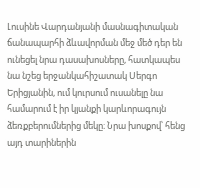Լուսինե Վարդանյանի մասնագիտական ճանապարհի ձևավորման մեջ մեծ դեր են ունեցել նրա դասախոսները, հատկապես նա նշեց երջանկահիշատակ Սերգո Երիցյանին, ում կուրսում ուսանելը նա համարում է իր կյանքի կարևորագույն ձեռքբերումներից մեկը։ Նրա խոսքով՝ հենց այդ տարիներին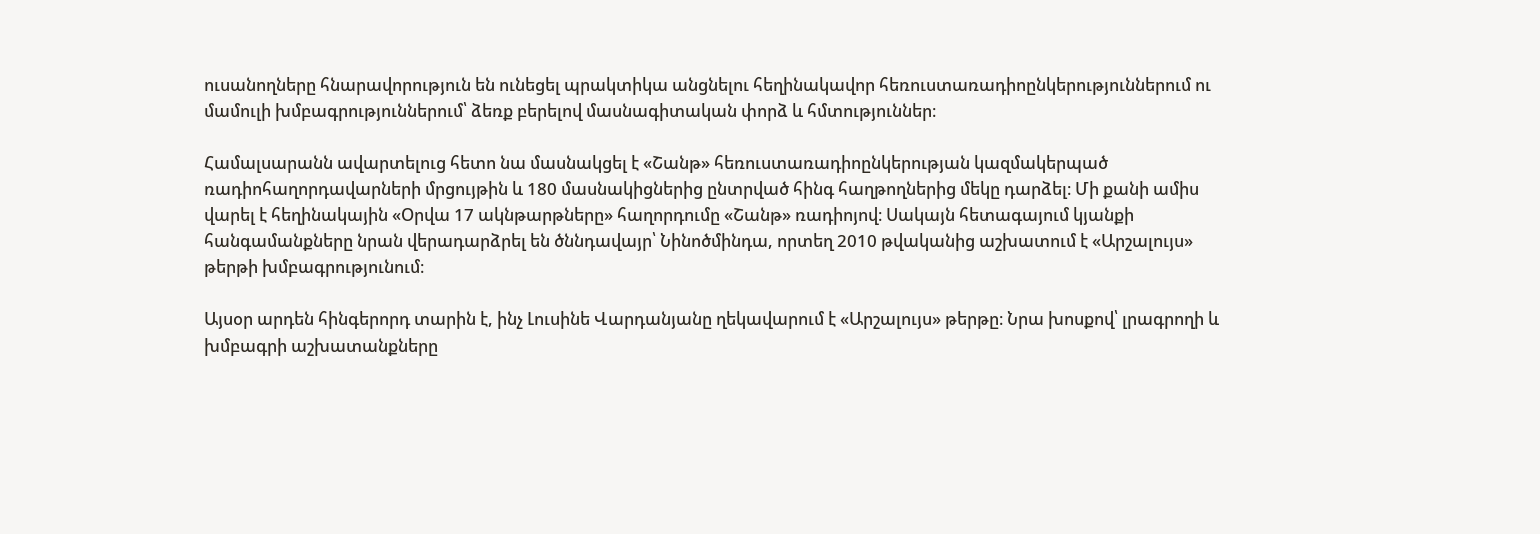ուսանողները հնարավորություն են ունեցել պրակտիկա անցնելու հեղինակավոր հեռուստառադիոընկերություններում ու մամուլի խմբագրություններում՝ ձեռք բերելով մասնագիտական փորձ և հմտություններ։

Համալսարանն ավարտելուց հետո նա մասնակցել է «Շանթ» հեռուստառադիոընկերության կազմակերպած ռադիոհաղորդավարների մրցույթին և 180 մասնակիցներից ընտրված հինգ հաղթողներից մեկը դարձել։ Մի քանի ամիս վարել է հեղինակային «Օրվա 17 ակնթարթները» հաղորդումը «Շանթ» ռադիոյով։ Սակայն հետագայում կյանքի հանգամանքները նրան վերադարձրել են ծննդավայր՝ Նինոծմինդա, որտեղ 2010 թվականից աշխատում է «Արշալույս» թերթի խմբագրությունում։

Այսօր արդեն հինգերորդ տարին է, ինչ Լուսինե Վարդանյանը ղեկավարում է «Արշալույս» թերթը։ Նրա խոսքով՝ լրագրողի և խմբագրի աշխատանքները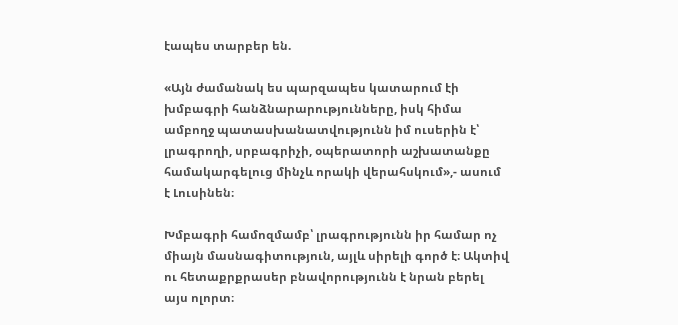էապես տարբեր են.

«Այն ժամանակ ես պարզապես կատարում էի խմբագրի հանձնարարությունները, իսկ հիմա ամբողջ պատասխանատվությունն իմ ուսերին է՝ լրագրողի, սրբագրիչի, օպերատորի աշխատանքը համակարգելուց մինչև որակի վերահսկում»,- ասում է Լուսինեն։

Խմբագրի համոզմամբ՝ լրագրությունն իր համար ոչ միայն մասնագիտություն, այլև սիրելի գործ է։ Ակտիվ ու հետաքրքրասեր բնավորությունն է նրան բերել այս ոլորտ։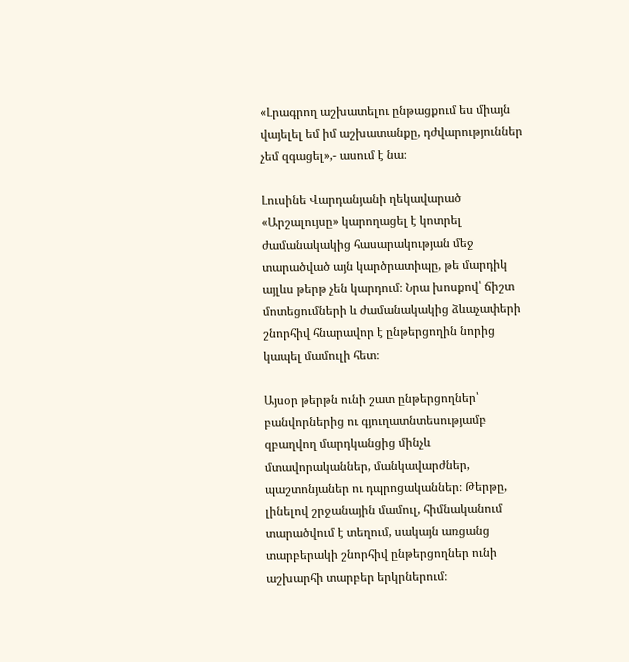«Լրագրող աշխատելու ընթացքում ես միայն վայելել եմ իմ աշխատանքը, դժվարություններ չեմ զգացել»,- ասում է նա։

Լուսինե Վարդանյանի ղեկավարած «Արշալույսը» կարողացել է կոտրել ժամանակակից հասարակության մեջ տարածված այն կարծրատիպը, թե մարդիկ այլևս թերթ չեն կարդում։ Նրա խոսքով՝ ճիշտ մոտեցումների և ժամանակակից ձևաչափերի շնորհիվ հնարավոր է ընթերցողին նորից կապել մամուլի հետ։

Այսօր թերթն ունի շատ ընթերցողներ՝ բանվորներից ու գյուղատնտեսությամբ զբաղվող մարդկանցից մինչև մտավորականներ, մանկավարժներ, պաշտոնյաներ ու դպրոցականներ։ Թերթը, լինելով շրջանային մամուլ, հիմնականում տարածվում է տեղում, սակայն առցանց տարբերակի շնորհիվ ընթերցողներ ունի աշխարհի տարբեր երկրներում։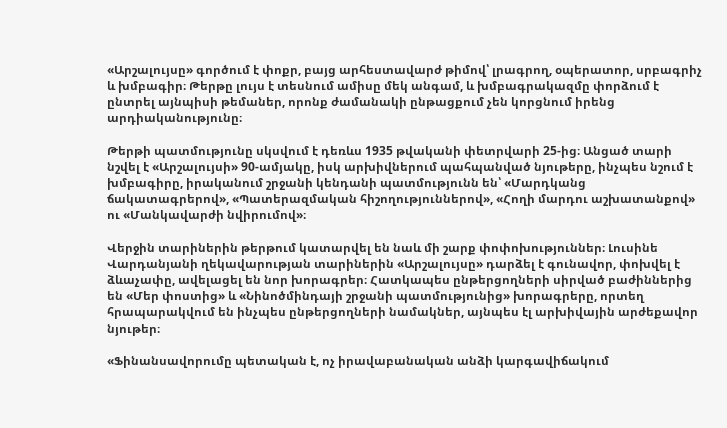«Արշալույսը» գործում է փոքր, բայց արհեստավարժ թիմով՝ լրագրող, օպերատոր, սրբագրիչ և խմբագիր։ Թերթը լույս է տեսնում ամիսը մեկ անգամ, և խմբագրակազմը փորձում է ընտրել այնպիսի թեմաներ, որոնք ժամանակի ընթացքում չեն կորցնում իրենց արդիականությունը։

Թերթի պատմությունը սկսվում է դեռևս 1935 թվականի փետրվարի 25-ից։ Անցած տարի նշվել է «Արշալույսի» 90-ամյակը, իսկ արխիվներում պահպանված նյութերը, ինչպես նշում է խմբագիրը, իրականում շրջանի կենդանի պատմությունն են՝ «Մարդկանց ճակատագրերով», «Պատերազմական հիշողություններով», «Հողի մարդու աշխատանքով» ու «Մանկավարժի նվիրումով»։

Վերջին տարիներին թերթում կատարվել են նաև մի շարք փոփոխություններ։ Լուսինե Վարդանյանի ղեկավարության տարիներին «Արշալույսը» դարձել է գունավոր, փոխվել է ձևաչափը, ավելացել են նոր խորագրեր։ Հատկապես ընթերցողների սիրված բաժիններից են «Մեր փոստից» և «Նինոծմինդայի շրջանի պատմությունից» խորագրերը, որտեղ հրապարակվում են ինչպես ընթերցողների նամակներ, այնպես էլ արխիվային արժեքավոր նյութեր։

«Ֆինանսավորումը պետական է, ոչ իրավաբանական անձի կարգավիճակում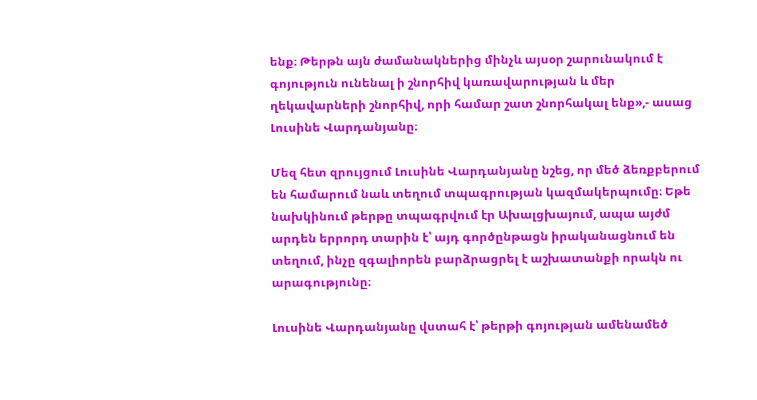ենք։ Թերթն այն ժամանակներից մինչև այսօր շարունակում է գոյություն ունենալ ի շնորհիվ կառավարության և մեր ղեկավարների շնորհիվ, որի համար շատ շնորհակալ ենք»,- ասաց Լուսինե Վարդանյանը։

Մեզ հետ զրույցում Լուսինե Վարդանյանը նշեց, որ մեծ ձեռքբերում են համարում նաև տեղում տպագրության կազմակերպումը։ Եթե նախկինում թերթը տպագրվում էր Ախալցխայում, ապա այժմ արդեն երրորդ տարին է՝ այդ գործընթացն իրականացնում են տեղում, ինչը զգալիորեն բարձրացրել է աշխատանքի որակն ու արագությունը։

Լուսինե Վարդանյանը վստահ է՝ թերթի գոյության ամենամեծ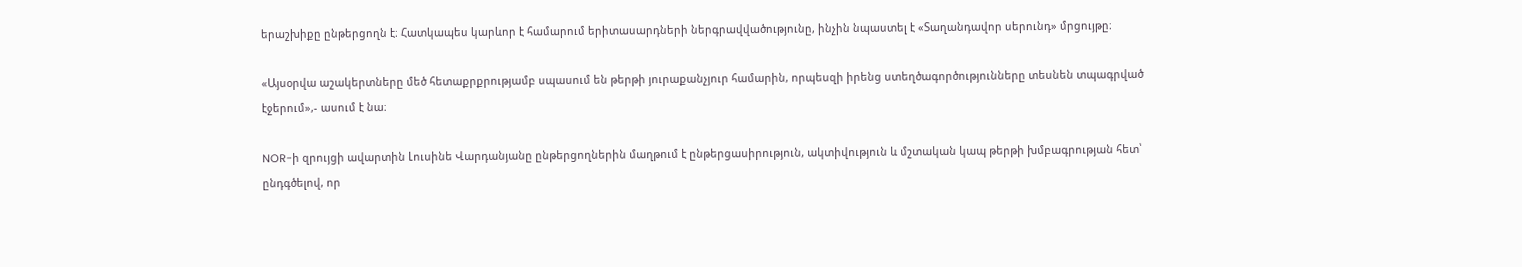երաշխիքը ընթերցողն է։ Հատկապես կարևոր է համարում երիտասարդների ներգրավվածությունը, ինչին նպաստել է «Տաղանդավոր սերունդ» մրցույթը։

«Այսօրվա աշակերտները մեծ հետաքրքրությամբ սպասում են թերթի յուրաքանչյուր համարին, որպեսզի իրենց ստեղծագործությունները տեսնեն տպագրված էջերում»,- ասում է նա։

NOR-ի զրույցի ավարտին Լուսինե Վարդանյանը ընթերցողներին մաղթում է ընթերցասիրություն, ակտիվություն և մշտական կապ թերթի խմբագրության հետ՝ ընդգծելով, որ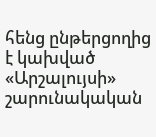հենց ընթերցողից է կախված «Արշալույսի» շարունակական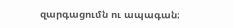զարգացումն ու ապագան։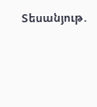Տեսանյութ․